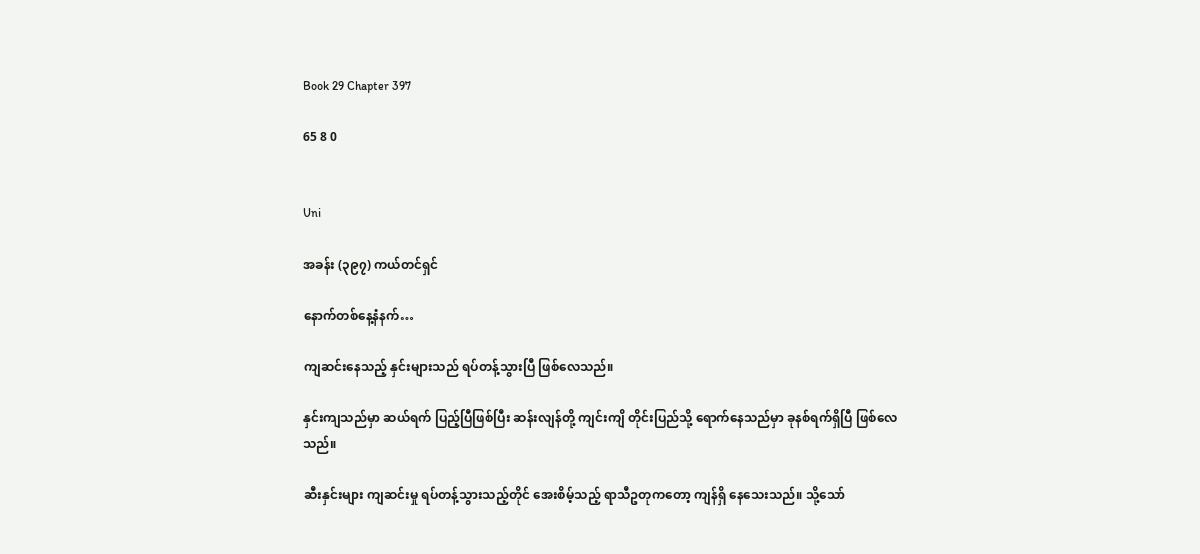Book 29 Chapter 397

65 8 0


Uni

အခန်း (၃၉၇) ကယ်တင်ရှင်

နောက်တစ်နေ့နံနက်…

ကျဆင်းနေသည့် နှင်းများသည် ရပ်တန့်သွားပြီ ဖြစ်လေသည်။

နှင်းကျသည်မှာ ဆယ်ရက် ပြည့်ပြီဖြစ်ပြီး ဆန်းလျန်တို့ ကျင်းကျိ တိုင်းပြည်သို့ ရောက်နေသည်မှာ ခုနစ်ရက်ရှိပြီ ဖြစ်လေသည်။

ဆီးနှင်းများ ကျဆင်းမှု ရပ်တန့်သွားသည့်တိုင် အေးစိမ့်သည့် ရာသီဥတုကတော့ ကျန်ရှိ နေသေးသည်။ သို့သော်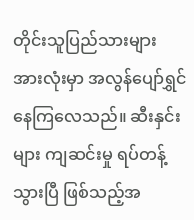တိုင်းသူပြည်သားများ အားလုံးမှာ အလွန်ပျော်ရွှင် နေကြလေသည်။ ဆီးနှင်းများ ကျဆင်းမှု ရပ်တန့်သွားပြီ ဖြစ်သည့်အ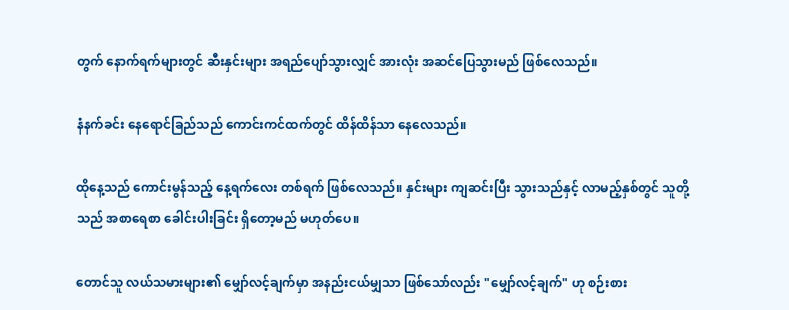တွက် နောက်ရက်များတွင် ဆီးနှင်းများ အရည်ပျော်သွားလျှင် အားလုံး အဆင်ပြေသွားမည် ဖြစ်လေသည်။

နံနက်ခင်း နေရောင်ခြည်သည် ကောင်းကင်ထက်တွင် ထိန်ထိန်သာ နေလေသည်။

ထိုနေ့သည် ကောင်းမွန်သည့် နေ့ရက်လေး တစ်ရက် ဖြစ်လေသည်။ နှင်းများ ကျဆင်းပြီး သွားသည်နှင့် လာမည့်နှစ်တွင် သူတို့သည် အစာရေစာ ခေါင်းပါးခြင်း ရှိတော့မည် မဟုတ်ပေ။

တောင်သူ လယ်သမားများ၏ မျှော်လင့်ချက်မှာ အနည်းငယ်မျှသာ ဖြစ်သော်လည်း "မျှော်လင့်ချက်" ဟု စဉ်းစား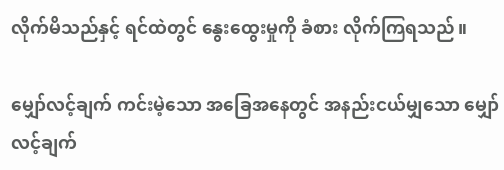လိုက်မိသည်နှင့် ရင်ထဲတွင် နွေးထွေးမှုကို ခံစား လိုက်ကြရသည်။

မျှော်လင့်ချက် ကင်းမဲ့သော အခြေအနေတွင် အနည်းငယ်မျှသော မျှော်လင့်ချက်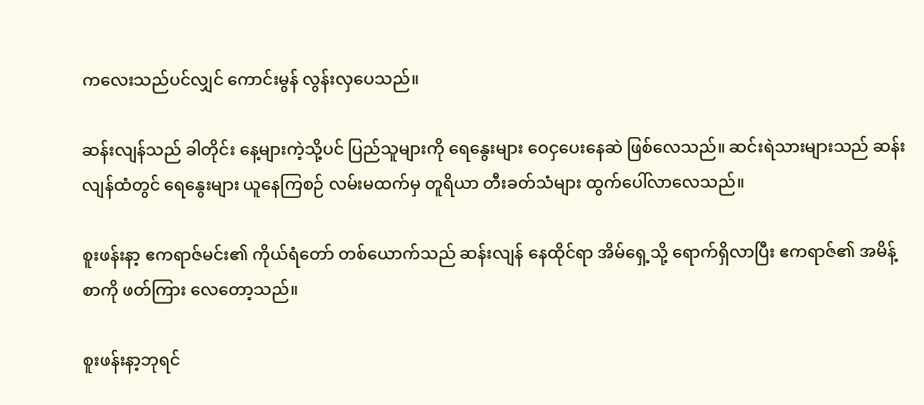ကလေးသည်ပင်လျှင် ကောင်းမွန် လွန်းလှပေသည်။

ဆန်းလျန်သည် ခါတိုင်း နေ့များကဲ့သို့ပင် ပြည်သူများကို ရေနွေးများ ဝေငှပေးနေဆဲ ဖြစ်လေသည်။ ဆင်းရဲသားများသည် ဆန်းလျန်ထံတွင် ရေနွေးများ ယူနေကြစဉ် လမ်းမထက်မှ တူရိယာ တီးခတ်သံများ ထွက်ပေါ်လာလေသည်။

စူးဖန်းနာ့ ဧကရာဇ်မင်း၏ ကိုယ်ရံတော် တစ်ယောက်သည် ဆန်းလျန် နေထိုင်ရာ အိမ်ရှေ့သို့ ရောက်ရှိလာပြီး ဧကရာဇ်၏ အမိန့်စာကို ဖတ်ကြား လေတော့သည်။

စူးဖန်းနာ့ဘုရင်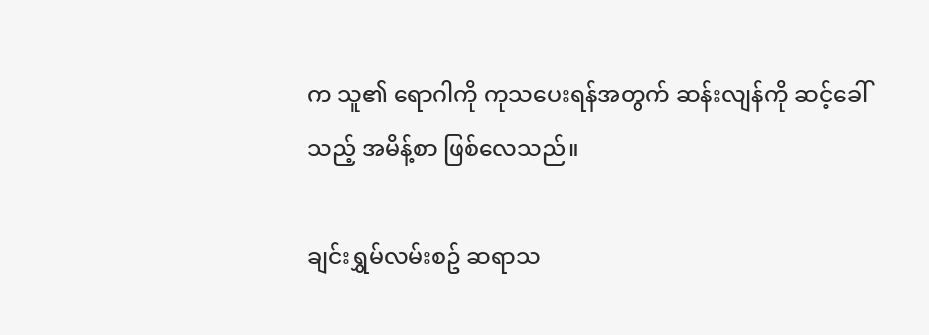က သူ၏ ရောဂါကို ကုသပေးရန်အတွက် ဆန်းလျန်ကို ဆင့်ခေါ်သည့် အမိန့်စာ ဖြစ်လေသည်။

ချင်းရွှမ်လမ်းစဥ် ဆရာသ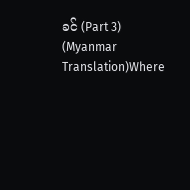ခင် (Part 3) (Myanmar Translation)Where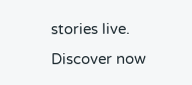stories live. Discover now